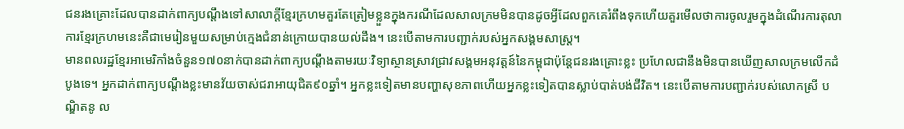ជនរងគ្រោះដែលបានដាក់ពាក្យបណ្តឹងទៅសាលាក្តីខ្មែរក្រហមគួរតែត្រៀមខ្លួនក្នុងករណីដែលសាលក្រមមិនបានដូចអ្វីដែលពួកគេរំពឹងទុកហើយគួរមើលថាការចូលរួមក្នុងដំណើរការតុលាការខ្មែរក្រហមនេះគឺជាមេរៀនមួយសម្រាប់ក្មេងជំនាន់ក្រោយបានយល់ដឹង។ នេះបើតាមការបញ្ជាក់របស់អ្នកសង្គមសាស្ត្រ។
មានពលរដ្ឋខ្មែរអាមេរិកាំងចំនួន១៧០នាក់បានដាក់ពាក្យបណ្តឹងតាមរយៈវិទ្យាស្ថានស្រាវជ្រាវសង្គមអនុវត្តន៍នៃកម្ពុជាប៉ុន្តែជនរងគ្រោះខ្លះ ប្រហែលជានឹងមិនបានឃើញសាលក្រមលើកដំបូងទេ។ អ្នកដាក់ពាក្យបណ្តឹងខ្លះមានវ័យចាស់ជរាអាយុជិត៩០ឆ្នាំ។ អ្នកខ្លះទៀតមានបញ្ហាសុខភាពហើយអ្នកខ្លះទៀតបានស្លាប់បាត់បង់ជីវិត។ នេះបើតាមការបញ្ជាក់របស់លោកស្រី បណ្ឌិតនូ ល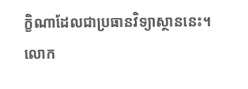ក្ខិណាដែលជាប្រធានវិទ្យាស្ថាននេះ។
លោក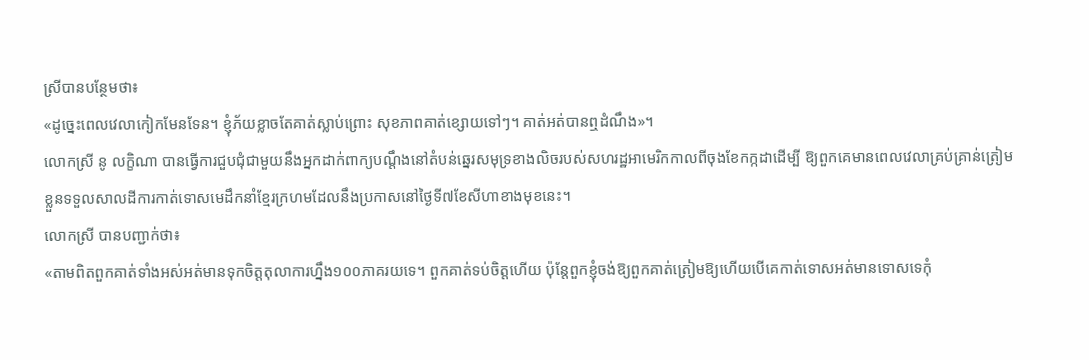ស្រីបានបន្ថែមថា៖
«ដូច្នេះពេលវេលាកៀកមែនទែន។ ខ្ញុំភ័យខ្លាចតែគាត់ស្លាប់ព្រោះ សុខភាពគាត់ខ្សោយទៅៗ។ គាត់អត់បានឮដំណឹង»។
លោកស្រី នូ លក្ខិណា បានធ្វើការជួបជុំជាមួយនឹងអ្នកដាក់ពាក្យបណ្តឹងនៅតំបន់ឆ្នេរសមុទ្រខាងលិចរបស់សហរដ្ឋអាមេរិកកាលពីចុងខែកក្កដាដើម្បី ឱ្យពួកគេមានពេលវេលាគ្រប់គ្រាន់ត្រៀមខ្លួនទទួលសាលដីការកាត់ទោសមេដឹកនាំខ្មែរក្រហមដែលនឹងប្រកាសនៅថ្ងៃទី៧ខែសីហាខាងមុខនេះ។
លោកស្រី បានបញ្ជាក់ថា៖
«តាមពិតពួកគាត់ទាំងអស់អត់មានទុកចិត្តតុលាការហ្នឹង១០០ភាគរយទេ។ ពួកគាត់ទប់ចិត្តហើយ ប៉ុន្តែពួកខ្ញុំចង់ឱ្យពួកគាត់ត្រៀមឱ្យហើយបើគេកាត់ទោសអត់មានទោសទេកុំ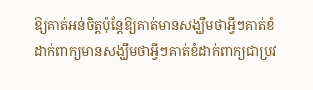ឱ្យគាត់អន់ចិត្តប៉ុន្តែឱ្យគាត់មានសង្ឃឹមថាអ្វីៗគាត់ខំដាក់ពាក្យមានសង្ឃឹមថាអ្វីៗគាត់ខំដាក់ពាក្យជាប្រវ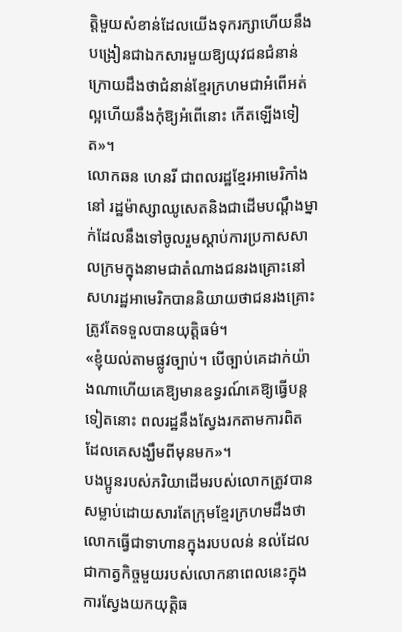ត្តិមួយសំខាន់ដែលយើងទុករក្សាហើយនឹងបង្រៀនជាឯកសារមួយឱ្យយុវជនជំនាន់ក្រោយដឹងថាជំនាន់ខ្មែរក្រហមជាអំពើអត់ល្អហើយនឹងកុំឱ្យអំពើនោះ កើតឡើងទៀត»។
លោកឆន ហេនរី ជាពលរដ្ឋខ្មែរអាមេរិកាំងនៅ រដ្ឋម៉ាស្សាឈូសេតនិងជាដើមបណ្តឹងម្នាក់ដែលនឹងទៅចូលរួមស្តាប់ការប្រកាសសាលក្រមក្នុងនាមជាតំណាងជនរងគ្រោះនៅសហរដ្ឋអាមេរិកបាននិយាយថាជនរងគ្រោះត្រូវតែទទួលបានយុត្តិធម៌។
«ខ្ញុំយល់តាមផ្លូវច្បាប់។ បើច្បាប់គេដាក់យ៉ាងណាហើយគេឱ្យមានឧទ្ធរណ៍គេឱ្យធ្វើបន្តទៀតនោះ ពលរដ្ឋនឹងស្វែងរកតាមការពិតដែលគេសង្ឃឹមពីមុនមក»។
បងប្អូនរបស់ភរិយាដើមរបស់លោកត្រូវបានសម្លាប់ដោយសារតែក្រុមខ្មែរក្រហមដឹងថាលោកធ្វើជាទាហានក្នុងរបបលន់ នល់ដែលជាកាត្វកិច្ចមួយរបស់លោកនាពេលនេះក្នុងការស្វែងយកយុត្តិធ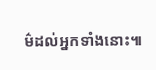ម៌ដល់អ្នកទាំងនោះ៕